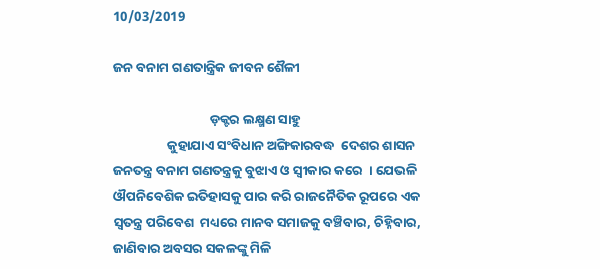10/03/2019

ଜନ ବନାମ ଗଣତାନ୍ତ୍ରିକ ଜୀବନ ଶୈଳୀ

                                ଡ଼କ୍ଟର ଲକ୍ଷ୍ମଣ ସାହୁ
                  କୁହାଯାଏ ସଂବିଧାନ ଅଙ୍ଗିକାରବଦ୍ଧ  ଦେଶର ଶାସନ  ଜନତନ୍ତ୍ର ବନାମ ଗଣତନ୍ତ୍ରକୁ ବୁଝାଏ ଓ ସ୍ୱୀକାର କରେ  । ଯେଭଳି  ଔପନିବେଶିକ ଇତିହାସକୁ ପାର କରି ରାଜନୈତିକ ରୂପରେ ଏକ ସ୍ୱତନ୍ତ୍ର ପରିବେଶ  ମଧ୍ୟରେ ମାନବ ସମାଜକୁ ବଞ୍ଚିବାର, ଚିହ୍ନିବାର, ଜାଣିବାର ଅବସର ସକଳଙ୍କୁ ମିଳି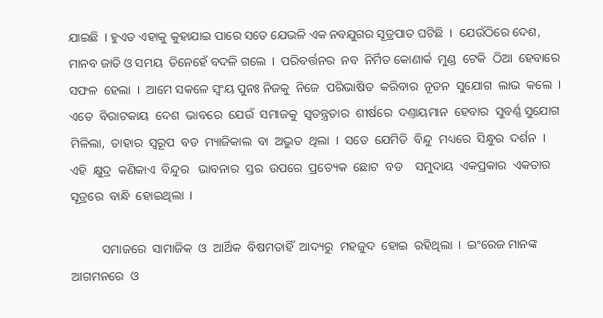ଯାଇଛି  । ହୁଏତ ଏହାକୁ କୁହାଯାଇ ପାରେ ସତେ ଯେଭଳି ଏକ ନବଯୁଗର ସୂତ୍ରପାତ ଘଟିଛି  ।  ଯେଉଁଠିରେ ଦେଶ, ମାନବ ଜାତି ଓ ସମୟ  ତିନେହେଁ ବଦଳି ଗଲେ  ।  ପରିବର୍ତ୍ତନର  ନବ  ନିର୍ମିତ କୋଣାର୍କ  ମୁଣ୍ଡ  ଟେକି  ଠିଆ  ହେବାରେ  ସଫଳ  ହେଲା  ।  ଆମେ ସକଳେ ସ୍ୱଂୟ ପୁନଃ ନିଜକୁ  ନିଜେ  ପରିଭାଷିତ  କରିବାର  ନୂତନ  ସୁଯୋଗ  ଲାଭ  କଲେ  । ଏତେ  ବିରାଟକାୟ  ଦେଶ  ଭାବରେ  ଯେଉଁ  ସମାଜକୁ  ସ୍ୱତନ୍ତ୍ରତାର  ଶୀର୍ଷରେ  ଦଣ୍ତାୟମାନ  ହେବାର  ସୁବର୍ଣ୍ଣ ସୁଯୋଗ  ମିଳିଲା,  ତାହାର  ସ୍ୱରୂପ  ବଡ  ମ୍ୟାଜିକାଲ  ବା  ଅଦ୍ଭୁତ  ଥିଲା  ।  ସତେ  ଯେମିତି  ବିନ୍ଦୁ  ମଧ୍ୟରେ  ସିନ୍ଧୁର  ଦର୍ଶନ  ।  ଏହି  କ୍ଷୁଦ୍ର  କଣିକାଏ  ବିନ୍ଦୁର   ଭାବନାର  ସ୍ତର  ଉପରେ  ପ୍ରତ୍ୟେକ  ଛୋଟ  ବଡ    ସମୁଦାୟ  ଏକପ୍ରକାର  ଏକତାର  ସୂତ୍ରରେ  ବାନ୍ଧି  ହୋଇଥିଲା  ।

          ସମାଜରେ  ସାମାଜିକ  ଓ  ଆର୍ଥିକ  ବିଷମତାହିଁ  ଆଦ୍ୟରୁ  ମହଜୁଦ  ହୋଇ  ରହିଥିଲା  ।  ଇଂରେଜ ମାନଙ୍କ  ଆଗମନରେ  ଓ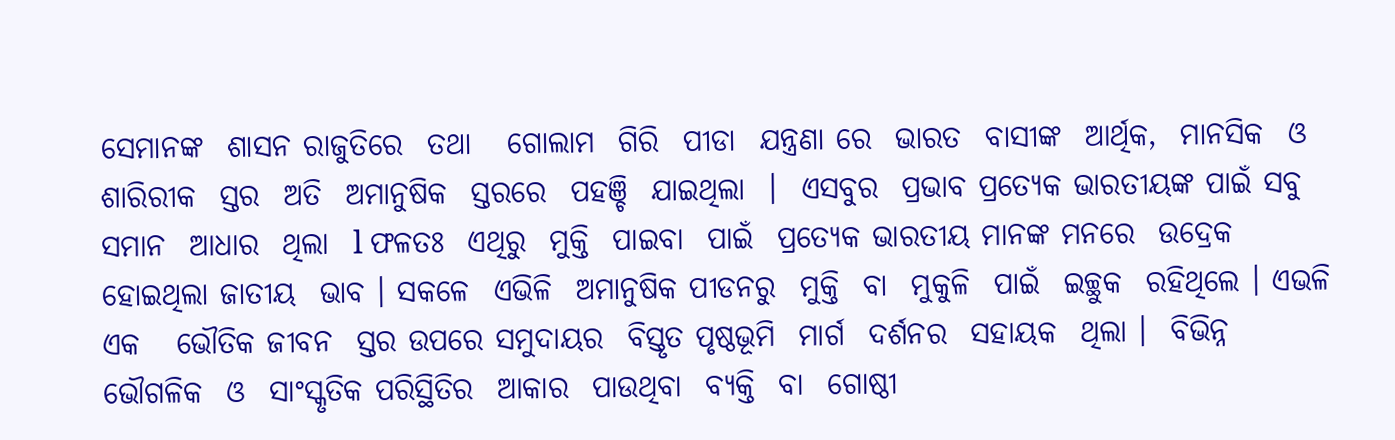ସେମାନଙ୍କ  ଶାସନ ରାଜୁତିରେ  ତଥା   ଗୋଲାମ  ଗିରି  ପୀଡା  ଯନ୍ତ୍ରଣା ରେ  ଭାରତ  ବାସୀଙ୍କ  ଆର୍ଥିକ,  ମାନସିକ  ଓ  ଶାରିରୀକ  ସ୍ତର  ଅତି  ଅମାନୁଷିକ  ସ୍ତରରେ  ପହଞ୍ଚି  ଯାଇଥିଲା  ।  ଏସବୁର  ପ୍ରଭାବ ପ୍ରତ୍ୟେକ ଭାରତୀୟଙ୍କ ପାଇଁ ସବୁ ସମାନ  ଆଧାର  ଥିଲା  l ଫଳତଃ  ଏଥିରୁ  ମୁକ୍ତି  ପାଇବା  ପାଇଁ  ପ୍ରତ୍ୟେକ ଭାରତୀୟ ମାନଙ୍କ ମନରେ  ଉଦ୍ରେକ  ହୋଇଥିଲା ଜାତୀୟ  ଭାବ । ସକଳେ  ଏଭିଳି  ଅମାନୁଷିକ ପୀଡନରୁ  ମୁକ୍ତି  ବା  ମୁକୁଳି  ପାଇଁ  ଇଚ୍ଛୁକ  ରହିଥିଲେ । ଏଭଳି  ଏକ   ଭୌତିକ ଜୀବନ  ସ୍ତର ଉପରେ ସମୁଦାୟର  ବିସ୍ତୃତ ପୃଷ୍ଠଭୂମି  ମାର୍ଗ  ଦର୍ଶନର  ସହାୟକ  ଥିଲା ।  ବିଭିନ୍ନ  ଭୌଗଳିକ  ଓ  ସାଂସ୍କୃତିକ ପରିସ୍ଥିତିର  ଆକାର  ପାଉଥିବା  ବ୍ୟକ୍ତି  ବା  ଗୋଷ୍ଠୀ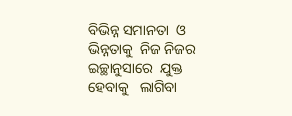ବିଭିନ୍ନ ସମାନତା  ଓ  ଭିନ୍ନତାକୁ  ନିଜ ନିଜର  ଇଚ୍ଛାନୁସାରେ  ଯୁକ୍ତ  ହେବାକୁ   ଲାଗିବା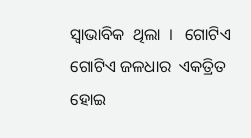ସ୍ୱାଭାବିକ  ଥିଲା  ।   ଗୋଟିଏ  ଗୋଟିଏ ଜଳଧାର  ଏକତ୍ରିତ  ହୋଇ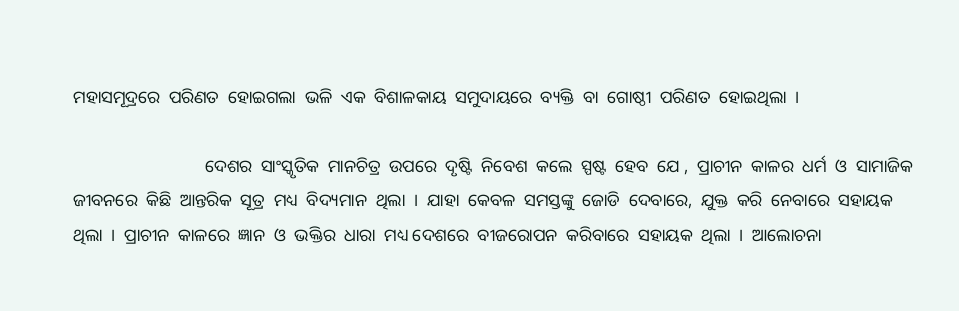ମହାସମୂଦ୍ରରେ  ପରିଣତ  ହୋଇଗଲା  ଭଳି  ଏକ  ବିଶାଳକାୟ  ସମୁଦାୟରେ  ବ୍ୟକ୍ତି  ବା  ଗୋଷ୍ଠୀ  ପରିଣତ  ହୋଇଥିଲା  ।

                              ଦେଶର  ସାଂସ୍କୃତିକ  ମାନଚିତ୍ର  ଉପରେ  ଦୃଷ୍ଟି  ନିବେଶ  କଲେ  ସ୍ପଷ୍ଟ  ହେବ  ଯେ ,  ପ୍ରାଚୀନ  କାଳର  ଧର୍ମ  ଓ  ସାମାଜିକ  ଜୀବନରେ  କିଛି  ଆନ୍ତରିକ  ସୂତ୍ର  ମଧ୍ୟ  ବିଦ୍ୟମାନ  ଥିଲା  ।  ଯାହା  କେବଳ  ସମସ୍ତଙ୍କୁ  ଜୋଡି  ଦେବାରେ,  ଯୁକ୍ତ  କରି  ନେବାରେ  ସହାୟକ  ଥିଲା  ।  ପ୍ରାଚୀନ  କାଳରେ  ଜ୍ଞାନ  ଓ  ଭକ୍ତିର  ଧାରା  ମଧ୍ୟ ଦେଶରେ  ବୀଜରୋପନ  କରିବାରେ  ସହାୟକ  ଥିଲା  ।  ଆଲୋଚନା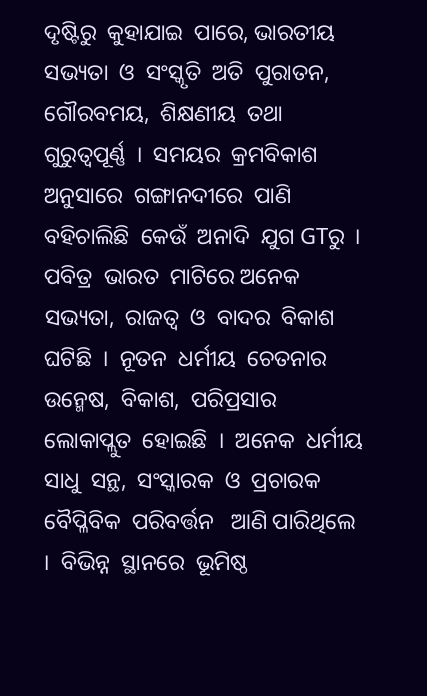ଦୃଷ୍ଟିରୁ  କୁହାଯାଇ  ପାରେ, ଭାରତୀୟ  ସଭ୍ୟତା  ଓ  ସଂସ୍କୃତି  ଅତି  ପୁରାତନ,  ଗୌରବମୟ,  ଶିକ୍ଷଣୀୟ  ତଥା  ଗୁରୁତ୍ୱପୂର୍ଣ୍ଣ  ।  ସମୟର  କ୍ରମବିକାଶ  ଅନୁସାରେ  ଗଙ୍ଗାନଦୀରେ  ପାଣି  ବହିଚାଲିଛି  କେଉଁ  ଅନାଦି  ଯୁଗ GTରୁ  ।  ପବିତ୍ର  ଭାରତ  ମାଟିରେ ଅନେକ  ସଭ୍ୟତା,  ରାଜତ୍ଵ  ଓ  ବାଦର  ବିକାଶ  ଘଟିଛି  ।  ନୂତନ  ଧର୍ମୀୟ  ଚେତନାର  ଉନ୍ମେଷ,  ବିକାଶ,  ପରିପ୍ରସାର  ଲୋକାପ୍ଲୁତ  ହୋଇଛି  ।  ଅନେକ  ଧର୍ମୀୟ  ସାଧୁ  ସନ୍ଥ,  ସଂସ୍କାରକ  ଓ  ପ୍ରଚାରକ  ବୈପ୍ଳିବିକ  ପରିବର୍ତ୍ତନ   ଆଣି ପାରିଥିଲେ  ।  ବିଭିନ୍ନ  ସ୍ଥାନରେ  ଭୂମିଷ୍ଠ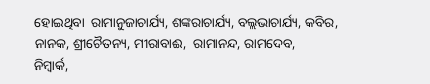ହୋଇଥିବା  ରାମାନୁଜାଚାର୍ଯ୍ୟ, ଶଙ୍କରାଚାର୍ଯ୍ୟ, ବଲ୍ଲଭାଚାର୍ଯ୍ୟ, କବିର,  ନାନକ, ଶ୍ରୀଚୈତନ୍ୟ, ମୀରାବାଈ,  ରାମାନନ୍ଦ, ରାମଦେବ,
ନିମ୍ବାର୍କ,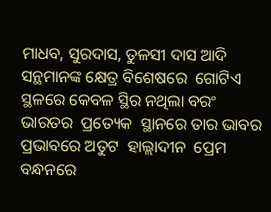ମାଧବ, ସୁରଦାସ, ତୁଳସୀ ଦାସ ଆଦି ସନ୍ଥମାନଙ୍କ କ୍ଷେତ୍ର ବିଶେଷରେ  ଗୋଟିଏ  ସ୍ଥଳରେ କେବଳ ସ୍ଥିର ନଥିଲା ବରଂ ଭାରତର  ପ୍ରତ୍ୟେକ  ସ୍ଥାନରେ ତାର ଭାବର ପ୍ରଭାବରେ ଅତୁଟ  ହାଲ୍ଲାଦୀନ  ପ୍ରେମ  ବନ୍ଧନରେ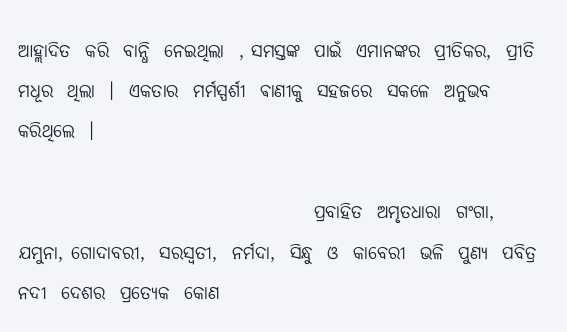ଆହ୍ଲାଦିତ  କରି  ବାନ୍ଧି  ନେଇଥିଲା  , ସମସ୍ତଙ୍କ  ପାଇଁ  ଏମାନଙ୍କର  ପ୍ରୀତିକର,  ପ୍ରୀତି  ମଧୂର  ଥିଲା  ।  ଏକତାର  ମର୍ମସ୍ପର୍ଶୀ  ଵାଣୀକୁ  ସହଜରେ  ସକଳେ  ଅନୁଭବ କରିଥିଲେ  ।

                                         ପ୍ରବାହିତ  ଅମୃତଧାରା  ଗଂଗା,  ଯମୁନା, ଗୋଦାବରୀ,  ସରସ୍ବତୀ,  ନର୍ମଦା,  ସିନ୍ଧୁ  ଓ  କାବେରୀ  ଭଳି  ପୁଣ୍ୟ  ପବିତ୍ର ନଦୀ  ଦେଶର  ପ୍ରତ୍ୟେକ  କୋଣ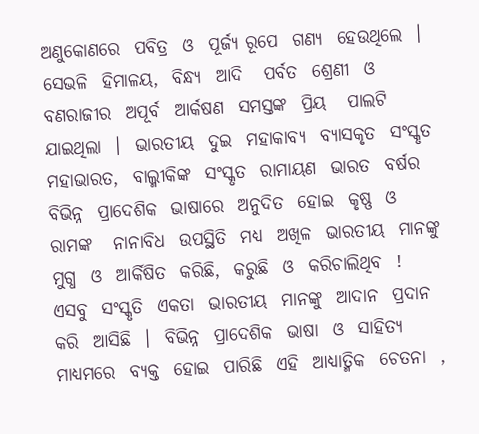ଅଣୁକୋଣରେ  ପବିତ୍ର  ଓ  ପୂର୍ଜ୍ୟ ରୂପେ  ଗଣ୍ୟ  ହେଉଥିଲେ  ।  ସେଭଳି  ହିମାଳୟ,  ବିନ୍ଧ୍ୟ  ଆଦି   ପର୍ବତ  ଶ୍ରେଣୀ  ଓ  ବଣରାଜୀର  ଅପୂର୍ବ  ଆର୍କଷଣ  ସମସ୍ତଙ୍କ  ପ୍ରିୟ   ପାଲଟି  ଯାଇଥିଲା  ।  ଭାରତୀୟ  ଦୁଇ  ମହାକାବ୍ୟ  ବ୍ଯାସକୃତ  ସଂସ୍କୃତ  ମହାଭାରତ,  ବାଲ୍ମୀକିଙ୍କ  ସଂସ୍କୃତ  ରାମାୟଣ  ଭାରତ  ବର୍ଷର  ବିଭିନ୍ନ  ପ୍ରାଦେଶିକ  ଭାଷାରେ  ଅନୁଦିତ  ହୋଇ  କୃଷ୍ଣ  ଓ  ରାମଙ୍କ   ନାନାବିଧ  ଉପସ୍ଥିତି  ମଧ୍ୟ  ଅଖିଳ  ଭାରତୀୟ  ମାନଙ୍କୁ  ମୁଗ୍ଧ  ଓ  ଆର୍କିଷିତ  କରିଛି,  କରୁଛି  ଓ  କରିଚାଲିଥିବ  !  ଏସବୁ  ସଂସ୍କୃତି  ଏକତା  ଭାରତୀୟ  ମାନଙ୍କୁ  ଆଦାନ  ପ୍ରଦାନ  କରି  ଆସିଛି  ।  ବିଭିନ୍ନ  ପ୍ରାଦେଶିକ  ଭାଷା  ଓ  ସାହିତ୍ୟ  ମାଧ୍ୟମରେ  ବ୍ୟକ୍ତ  ହୋଇ  ପାରିଛି  ଏହି  ଆଧ୍ୟାତ୍ମିକ  ଚେତନା  ,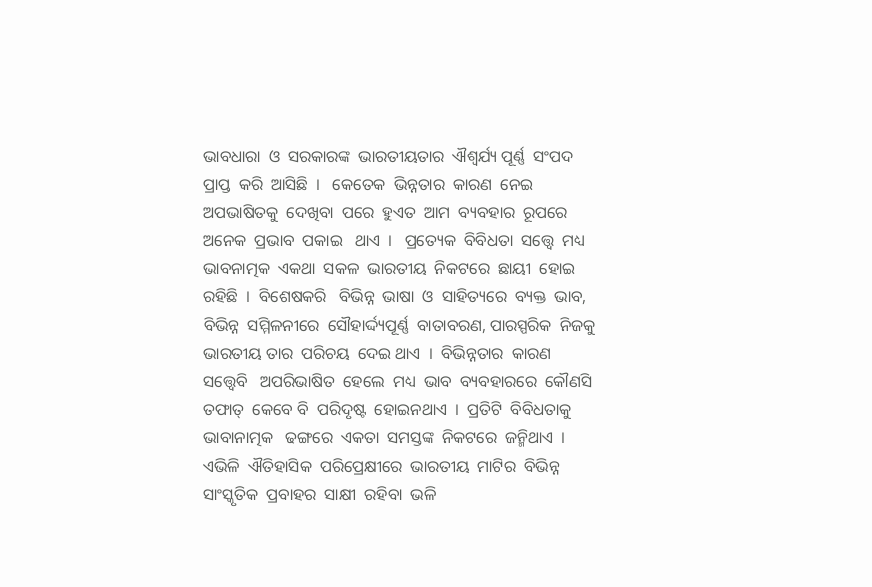ଭାବଧାରା  ଓ  ସରକାରଙ୍କ  ଭାରତୀୟତାର  ଐଶ୍ୱର୍ଯ୍ୟ ପୂର୍ଣ୍ଣ  ସଂପଦ  ପ୍ରାପ୍ତ  କରି  ଆସିଛି  ।   କେତେକ  ଭିନ୍ନତାର  କାରଣ  ନେଇ  ଅପଭାଷିତକୁ  ଦେଖିବା  ପରେ  ହୁଏତ  ଆମ  ବ୍ୟବହାର  ରୂପରେ  ଅନେକ  ପ୍ରଭାବ  ପକାଇ   ଥାଏ  ।   ପ୍ରତ୍ୟେକ  ବିବିଧତା  ସତ୍ତ୍ୱେ  ମଧ୍ୟ  ଭାବନାତ୍ମକ  ଏକଥା  ସକଳ  ଭାରତୀୟ  ନିକଟରେ  ଛାୟୀ  ହୋଇ  ରହିଛି  ।  ବିଶେଷକରି   ବିଭିନ୍ନ  ଭାଷା  ଓ  ସାହିତ୍ୟରେ  ବ୍ୟକ୍ତ  ଭାବ, ବିଭିନ୍ନ  ସମ୍ମିଳନୀରେ  ସୌହାର୍ଦ୍ଦ୍ୟପୂର୍ଣ୍ଣ  ବାତାବରଣ, ପାରସ୍ପରିକ  ନିଜକୁ  ଭାରତୀୟ ତାର  ପରିଚୟ  ଦେଇ ଥାଏ  ।  ବିଭିନ୍ନତାର  କାରଣ  ସତ୍ତ୍ଵେବି   ଅପରିଭାଷିତ  ହେଲେ  ମଧ୍ୟ  ଭାବ  ବ୍ୟବହାରରେ  କୌଣସି  ତଫାତ୍  କେବେ ବି  ପରିଦୃଷ୍ଟ  ହୋଇନଥାଏ  ।  ପ୍ରତିଟି  ବିବିଧତାକୁ  ଭାବାନାତ୍ମକ   ଢଙ୍ଗରେ  ଏକତା  ସମସ୍ତଙ୍କ  ନିକଟରେ  ଜନ୍ମିଥାଏ  ।  ଏଭିଳି  ଐତିହାସିକ  ପରିପ୍ରେକ୍ଷୀରେ  ଭାରତୀୟ  ମାଟିର  ବିଭିନ୍ନ  ସାଂସ୍କୃତିକ  ପ୍ରବାହର  ସାକ୍ଷୀ  ରହିବା  ଭଳି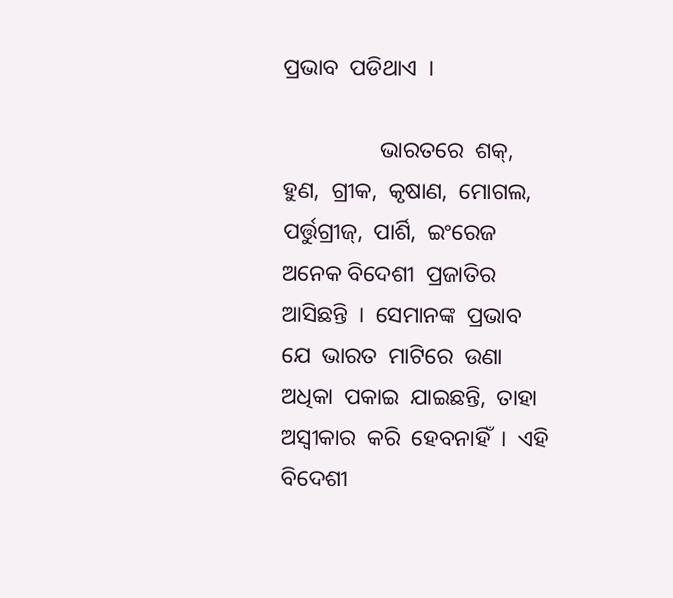ପ୍ରଭାବ  ପଡିଥାଏ  ।

                 ଭାରତରେ  ଶକ୍,  ହୁଣ,  ଗ୍ରୀକ,  କୃଷାଣ,  ମୋଗଲ,  ପର୍ତ୍ତୁଗ୍ରୀଜ୍,  ପାର୍ଶି,  ଇଂରେଜ  ଅନେକ ବିଦେଶୀ  ପ୍ରଜାତିର  ଆସିଛନ୍ତି  ।  ସେମାନଙ୍କ  ପ୍ରଭାବ  ଯେ  ଭାରତ  ମାଟିରେ  ଉଣା  ଅଧିକା  ପକାଇ  ଯାଇଛନ୍ତି,  ତାହା ଅସ୍ୱୀକାର  କରି  ହେବନାହିଁ  ।  ଏହି  ବିଦେଶୀ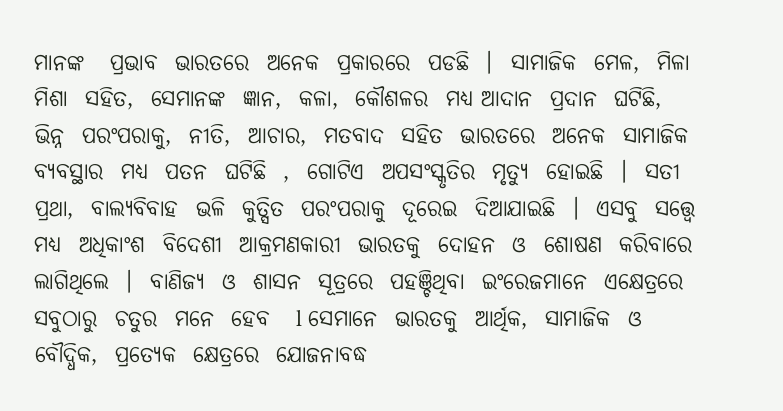ମାନଙ୍କ   ପ୍ରଭାବ  ଭାରତରେ  ଅନେକ  ପ୍ରକାରରେ  ପଡଛି  ।  ସାମାଜିକ  ମେଳ,  ମିଳା  ମିଶା  ସହିତ,  ସେମାନଙ୍କ  ଜ୍ଞାନ,  କଳା,  କୌଶଳର  ମଧ୍ୟ ଆଦାନ  ପ୍ରଦାନ  ଘଟିଛି,  ଭିନ୍ନ  ପରଂପରାକୁ,  ନୀତି,  ଆଚାର,  ମତବାଦ  ସହିତ  ଭାରତରେ  ଅନେକ  ସାମାଜିକ  ବ୍ୟବସ୍ଥାର  ମଧ୍ୟ  ପତନ  ଘଟିଛି  ,  ଗୋଟିଏ  ଅପସଂସ୍କୃତିର  ମୃତ୍ୟୁ  ହୋଇଛି  ।  ସତୀ  ପ୍ରଥା,  ବାଲ୍ୟବିବାହ  ଭଳି  କୁତ୍ସିତ  ପରଂପରାକୁ  ଦୂରେଇ  ଦିଆଯାଇଛି  ।  ଏସବୁ  ସତ୍ତ୍ୱେ  ମଧ୍ୟ  ଅଧିକାଂଶ  ବିଦେଶୀ  ଆକ୍ରମଣକାରୀ  ଭାରତକୁ  ଦୋହନ  ଓ  ଶୋଷଣ  କରିବାରେ   ଲାଗିଥିଲେ  ।  ବାଣିଜ୍ୟ  ଓ  ଶାସନ  ସୂତ୍ରରେ  ପହଞ୍ଚିଥିବା  ଇଂରେଜମାନେ  ଏକ୍ଷେତ୍ରରେ   ସବୁଠାରୁ  ଚତୁର  ମନେ  ହେବ   l ସେମାନେ  ଭାରତକୁ  ଆର୍ଥିକ,  ସାମାଜିକ  ଓ  ବୌଦ୍ଧିକ,  ପ୍ରତ୍ୟେକ  କ୍ଷେତ୍ରରେ  ଯୋଜନାବଦ୍ଧ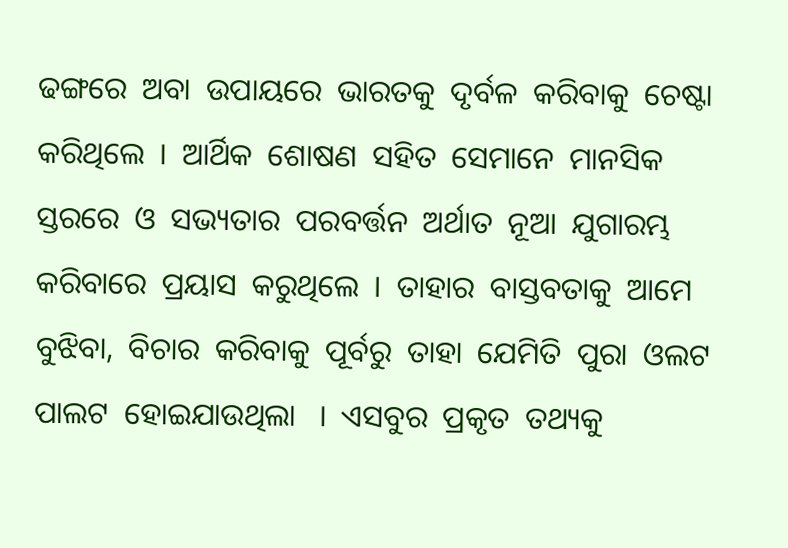ଢଙ୍ଗରେ  ଅବା  ଉପାୟରେ  ଭାରତକୁ  ଦୃର୍ବଳ  କରିବାକୁ  ଚେଷ୍ଟା  କରିଥିଲେ  ।  ଆର୍ଥିକ  ଶୋଷଣ  ସହିତ  ସେମାନେ  ମାନସିକ  ସ୍ତରରେ  ଓ  ସଭ୍ୟତାର  ପରବର୍ତ୍ତନ  ଅର୍ଥାତ  ନୂଆ  ଯୁଗାରମ୍ଭ  କରିବାରେ  ପ୍ରୟାସ  କରୁଥିଲେ  ।  ତାହାର  ବାସ୍ତବତାକୁ  ଆମେ  ବୁଝିବା,  ବିଚାର  କରିବାକୁ  ପୂର୍ବରୁ  ତାହା  ଯେମିତି  ପୁରା  ଓଲଟ  ପାଲଟ  ହୋଇଯାଉଥିଲା   ।  ଏସବୁର  ପ୍ରକୃତ  ତଥ୍ୟକୁ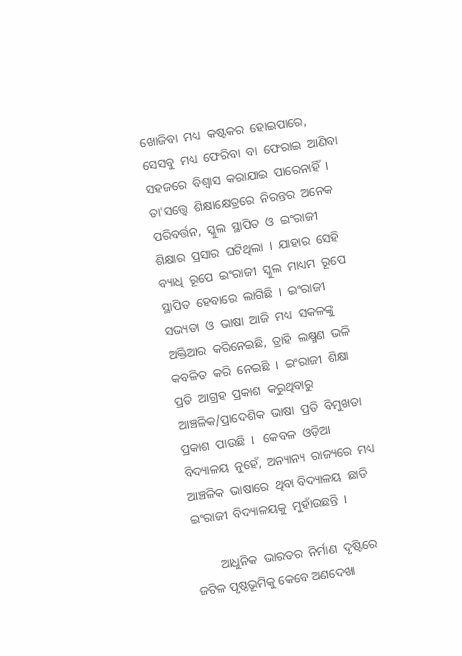ଖୋଜିବା  ମଧ୍ୟ  କଷ୍ଟକର  ହୋଇପାରେ,  ସେସବୁ  ମଧ୍ୟ  ଫେରିବା  ବା  ଫେରାଇ  ଆଣିବା  ସହଜରେ  ବିଶ୍ୱାସ  କରାଯାଇ  ପାରେନାହିଁ  ।  ତା'ସତ୍ତ୍ଵେ  ଶିକ୍ଷାକ୍ଷେତ୍ରରେ  ନିରନ୍ତର  ଅନେକ  ପରିବର୍ତ୍ତନ,  ସ୍କୁଲ  ସ୍ଥାପିତ  ଓ  ଇଂରାଜୀ    ଶିକ୍ଷାର  ପ୍ରସାର  ଘଟିଥିଲା  ।  ଯାହାର  ସେହି  ବ୍ୟାଧି  ରୂପେ  ଇଂରାଜୀ  ସ୍କୁଲ  ମାଧ୍ୟମ  ରୂପେ  ସ୍ଥାପିତ  ହେବାରେ  ଲାଗିଛି  ।  ଇଂରାଜୀ  ସଭ୍ୟତା  ଓ  ଭାଷା  ଆଜି  ମଧ୍ୟ  ସକଳଙ୍କୁ  ଅକ୍ତିଆର  କରିନେଇଛି,  ତ୍ରାହି  ଲକ୍ଷ୍ମଣ  ଭଳି  କବଳିତ  କରି  ନେଇଛି  ।  ଇଂରାଜୀ  ଶିକ୍ଷା  ପ୍ରତି  ଆଗ୍ରହ  ପ୍ରକାଶ  କରୁଥିବାରୁ  ଆଞ୍ଚଳିକ/ପ୍ରାଦେଶିକ  ଭାଷା  ପ୍ରତି  ବିମୁଖତା  ପ୍ରକାଶ  ପାଉଛି  ।   କେବଳ  ଓଡ଼ିଆ  ବିଦ୍ୟାଳୟ  ନୁହେଁ,  ଅନ୍ୟାନ୍ୟ  ରାଜ୍ୟରେ  ମଧ୍ୟ  ଆଞ୍ଚଳିକ  ଭାଷାରେ  ଥିବା ବିଦ୍ୟାଳୟ  ଛାଡି  ଇଂରାଜୀ  ବିଦ୍ୟାଳୟକୁ  ମୁହାଁଉଛନ୍ତି  ।

        ଆଧୁନିକ  ଭାରତର  ନିର୍ମାଣ  ଦୃଷ୍ଟିରେ  ଜଟିଳ ପୃଷ୍ଠଭୂମିକୁ କେବେ ଅଣଦେଖା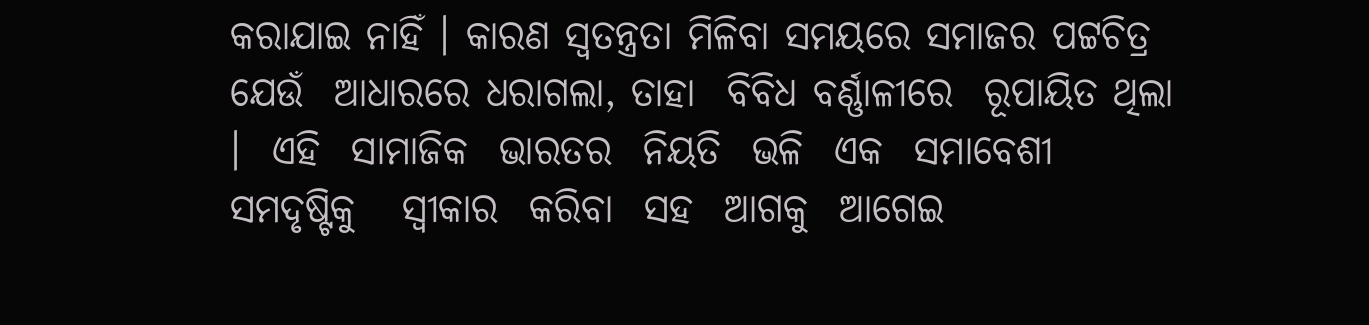କରାଯାଇ ନାହିଁ । କାରଣ ସ୍ୱତନ୍ତ୍ରତା ମିଳିବା ସମୟରେ ସମାଜର ପଟ୍ଟଚିତ୍ର ଯେଉଁ  ଆଧାରରେ ଧରାଗଲା, ତାହା  ବିବିଧ ବର୍ଣ୍ଣାଳୀରେ  ରୂପାୟିତ ଥିଲା  ।  ଏହି  ସାମାଜିକ  ଭାରତର  ନିୟତି  ଭଳି  ଏକ  ସମାବେଶୀ ସମଦୃଷ୍ଟିକୁ   ସ୍ୱୀକାର  କରିବା  ସହ  ଆଗକୁ  ଆଗେଇ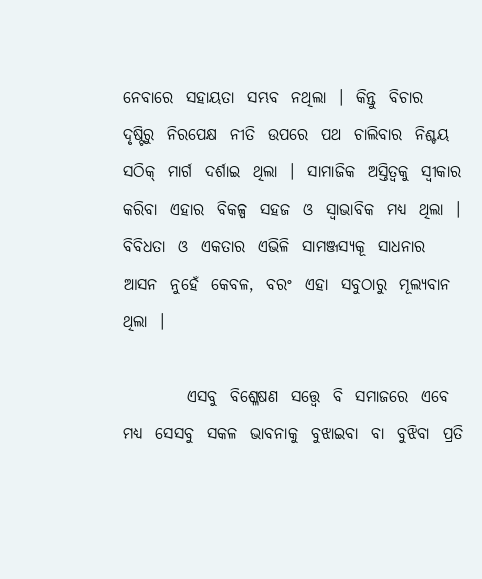ନେବାରେ  ସହାୟତା  ସମ୍ଭବ  ନଥିଲା  ।  କିନ୍ତୁ  ବିଚାର  ଦୃଷ୍ଟିରୁ  ନିରପେକ୍ଷ  ନୀତି  ଉପରେ  ପଥ  ଚାଲିବାର  ନିଶ୍ଚୟ  ସଠିକ୍  ମାର୍ଗ  ଦର୍ଶାଇ  ଥିଲା  ।  ସାମାଜିକ  ଅସ୍ତିତ୍ଵକୁ  ସ୍ୱୀକାର  କରିବା  ଏହାର  ବିକଳ୍ପ  ସହଜ  ଓ  ସ୍ୱାଭାବିକ  ମଧ୍ୟ  ଥିଲା  ।   ବିବିଧତା  ଓ  ଏକତାର  ଏଭିଳି  ସାମଞ୍ଜସ୍ୟକୂ  ସାଧନାର  ଆସନ  ନୁହେଁ  କେବଳ,  ବରଂ  ଏହା  ସବୁଠାରୁ  ମୂଲ୍ୟବାନ  ଥିଲା  ।

          ଏସବୁ  ବିଶ୍ଳେଷଣ  ସତ୍ତ୍ୱେ  ବି  ସମାଜରେ  ଏବେ  ମଧ୍ୟ  ସେସବୁ  ସକଳ  ଭାବନାକୁ  ବୁଝାଇବା  ବା  ବୁଝିବା  ପ୍ରତି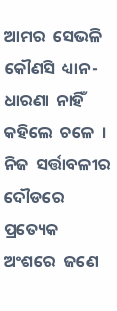ଆମର  ସେଭଳି  କୌଣସି  ଧ୍ୟାନ-ଧାରଣା  ନାହିଁ  କହିଲେ  ଚଳେ  ।  ନିଜ  ସର୍ତ୍ତାବଳୀର  ଦୌଡରେ  ପ୍ରତ୍ୟେକ  ଅଂଶରେ  ଜଣେ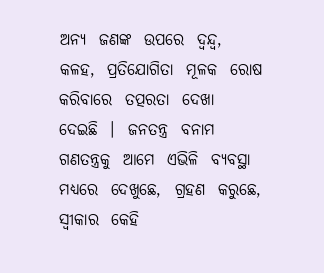ଅନ୍ୟ  ଜଣଙ୍କ  ଉପରେ  ଦ୍ୱନ୍ଦ୍ୱ,  କଳହ,  ପ୍ରତିଯୋଗିତା  ମୂଳକ  ରୋଷ  କରିବାରେ  ତତ୍ପରତା  ଦେଖା  ଦେଇଛି  ।  ଜନତନ୍ତ୍ର  ବନାମ  ଗଣତନ୍ତ୍ରକୁ  ଆମେ  ଏଭିଳି  ବ୍ୟବସ୍ଥା  ମଧ୍ୟରେ  ଦେଖୁଛେ,  ଗ୍ରହଣ  କରୁଛେ,  ସ୍ୱୀକାର  କେହି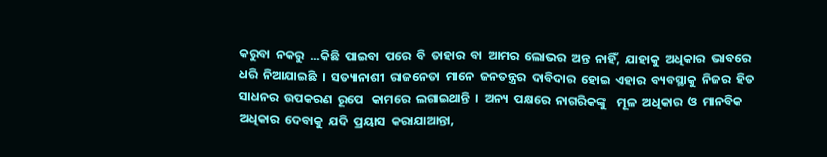କରୁବା  ନକରୁ  ...କିଛି  ପାଇବା  ପରେ  ବି  ତାହାର  ବା  ଆମର  ଲୋଭର  ଅନ୍ତ  ନାହିଁ,  ଯାହାକୁ  ଅଧିକାର  ଭାବରେ  ଧରି  ନିଆଯାଇଛି  ।  ସତ୍ୟାନାଶୀ  ରାଜନେତା  ମାନେ  ଜନତନ୍ତ୍ରର  ଦାବିଦାର  ହୋଇ  ଏହାର  ବ୍ୟବସ୍ଥାକୁ  ନିଜର  ହିତ   ସାଧନର  ଉପକରଣ  ରୂପେ   କାମରେ  ଲଗାଇଥାନ୍ତି  ।  ଅନ୍ୟ  ପକ୍ଷରେ  ନାଗରିକଙ୍କୁ    ମୂଳ  ଅଧିକାର  ଓ  ମାନବିକ  ଅଧିକାର  ଦେବାକୁ  ଯଦି  ପ୍ରୟାସ  କରାଯାଆନ୍ତା,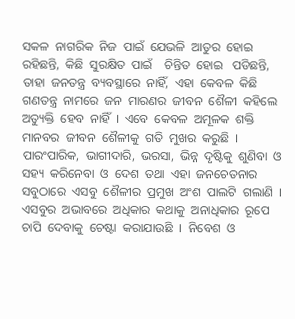ସକଳ  ନାଗରିକ  ନିଜ  ପାଇଁ  ଯେଭଳି  ଆତୁର  ହୋଇ  ରହିଛନ୍ତି,  କିଛି  ସୁରକ୍ଷିତ  ପାଇଁ    ଚିନ୍ତିତ  ହୋଇ   ପଡିଛନ୍ତି,  ତାହା  ଜନତନ୍ତ୍ର  ବ୍ୟବସ୍ଥାରେ  ନାହିଁ,  ଏହା  କେବଳ  କିଛି  ଗଣତନ୍ତ୍ର  ନାମରେ  ଜନ  ମାରଣର  ଜୀବନ  ଶୈଳୀ  କହିଲେ  ଅତ୍ୟୁକ୍ତି  ହେବ  ନାହିଁ  ।  ଏବେ  କେବଳ  ଅମୂଳକ  ଶକ୍ତି  ମାନବର  ଜୀବନ  ଶୈଳୀକୁ  ଗତି  ମୁଖର  କରୁଛି  ।  ପାରଂପାରିକ,  ଭାଗୀଦାରି,  ଭରସା,  ଭିନ୍ନ  ଦୃଷ୍ଟିକୁ  ଶୁଣିବା  ଓ  ସହ୍ୟ  କରିନେବା  ଓ  ଦେଶ  ତଥା  ଏହା  ଜନଚେତନାର    ସବୁଠାରେ  ଏସବୁ  ଶୈଳୀର  ପ୍ରମୁଖ  ଅଂଶ  ପାଲଟି  ଗଲାଣି  ।  ଏସବୁର  ଅଭାବରେ  ଅଧିକାର  କଥାକୁ  ଅନାଧିକାର  ରୂପେ  ଚାପି  ଦେବାକୁ  ଚେଷ୍ଟା  କରାଯାଉଛି  ।  ନିବେଶ  ଓ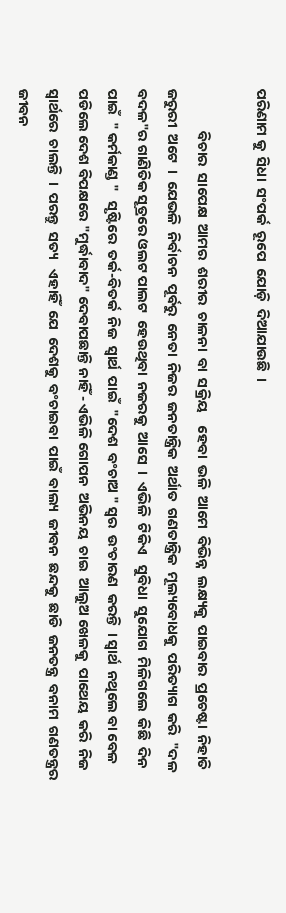ପରିଣାମ କୁ  ସିଧା  ସଂପର୍କ  ରୂପେ  ଯୋଡ଼ି  ଦିଆଯାଉଛି  ।

             ବିଚାର  ସାପେକ୍ଷ  ଆମର  ଶରୀର  ଚାଳନା  ବା  ସକ୍ରିୟ    ହେବା  ଭଳି  ଆମେ  ବିଭିନ୍ନ  ଲକ୍ଷ୍ୟକୁ  ପାଇବାର  ପ୍ରଚେଷ୍ଟା  ନିହାତି  ଜରୁରୀ  ଅଟେ  ।  ଯେଭଳି  ନିର୍ବାଚନ  ପୂର୍ବରୁ  ନେତା  ନିଜର  ଜନତାନ୍ତ୍ରିକ  ଅର୍ଥାତ  ଗଣତାନ୍ତ୍ରିକ  ମୂଲ୍ୟବୋଧକୁ  ପରିତ୍ୟାଗ  କରି  "ଦଳ  ବଦଳ"ର ଗାଣିତିକ ସୂତ୍ରରେ ଓଲଟ ପାଲଟ  ହେଉଥିବା  ନଜରକୁ  ଆସେ  ।  ଏଭିଳି  ଟିକିଏ   ସୁବିଧା  ସୁଯୋଗ  ମିଳିଗଲେ  କିଛି  ଦିନ  ପାଇଁ  " କର୍ମକାଣ୍ଡ "   ସୃଷ୍ଟିରେ  ତର୍କ-ବିତର୍କ  ନିଜ  ସ୍ୱାର୍ଥ  ପାଇଁ  "ଦେଶ  ବଂଚାଅ " ସ୍ୱର  ଉଂଚାରଣ  କରନ୍ତି  । ସ୍ୱାର୍ଥ  ନଥିଲେ ବା ବେଳ ପଡିଲେ ଦେଶ ବିପକ୍ଷରେ "ମୁର୍ଦ୍ଧାବାଦ" ଦେବାପଛାନ୍ତି ନାହିଁ - ଏଭିଳି ଗୋପନ  ଅଭିନୟ  ଚାଇ  ଆଲୁଅ ଖେଳକୁ  ପାଥେୟ  କରି  ନିଜ  ସ୍ୱାର୍ଥରେ  ଚାଲନ୍ତି  ।  ପରନ୍ତୁ  ସତ୍ୟ   ଏହାହିଁ  ଯେ  ଦେଶକୁ  ବଂଚାଇବା  ପାଇଁ  ବାଲ୍ୟ  ଜୀବନ  ଛନ୍ଦକୁ  ଛାଡି  ଜନତନ୍ତ୍ର  ବନାମ  ଗଣତନ୍ତ୍ରର  ଜୀବନ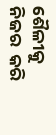ଶୈଳୀକୁ  ନିଜର  କରି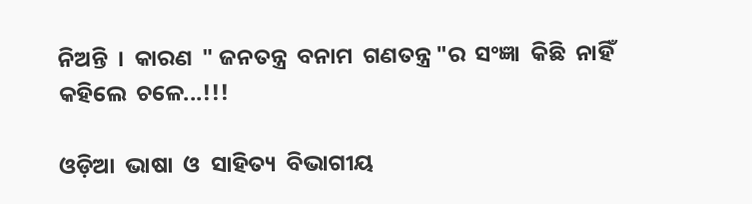ନିଅନ୍ତି  ।  କାରଣ  " ଜନତନ୍ତ୍ର  ବନାମ  ଗଣତନ୍ତ୍ର "ର  ସଂଜ୍ଞା  କିଛି  ନାହିଁ  କହିଲେ  ଚଳେ...!!!

ଓଡ଼ିଆ  ଭାଷା  ଓ  ସାହିତ୍ୟ  ବିଭାଗୀୟ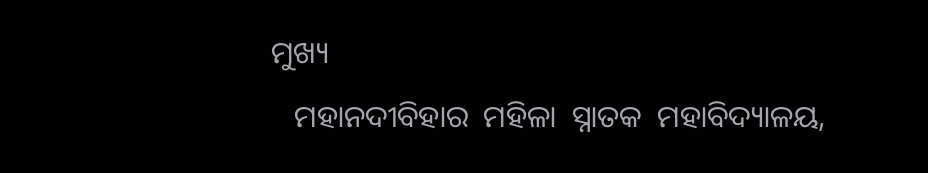ମୁଖ୍ୟ
   ମହାନଦୀବିହାର  ମହିଳା  ସ୍ନାତକ  ମହାବିଦ୍ୟାଳୟ,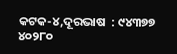କଟକ-୪,ଦୂରଭାଷ  : ୯୪୩୭୭  ୪୦୨୮୦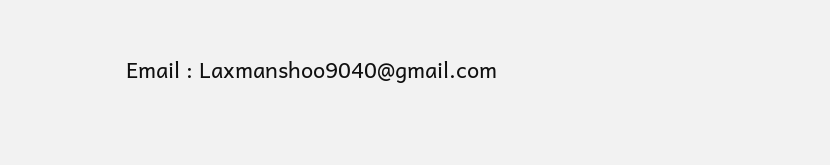Email : Laxmanshoo9040@gmail.com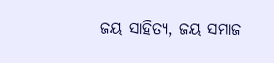ଜୟ ସାହିତ୍ୟ, ଜୟ ସମାଜ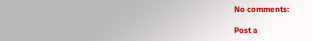No comments:

Post a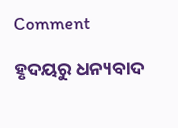Comment

ହୃଦୟରୁ ଧନ୍ୟବାଦ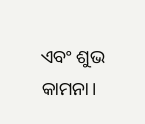ଏବଂ ଶୁଭ କାମନା।